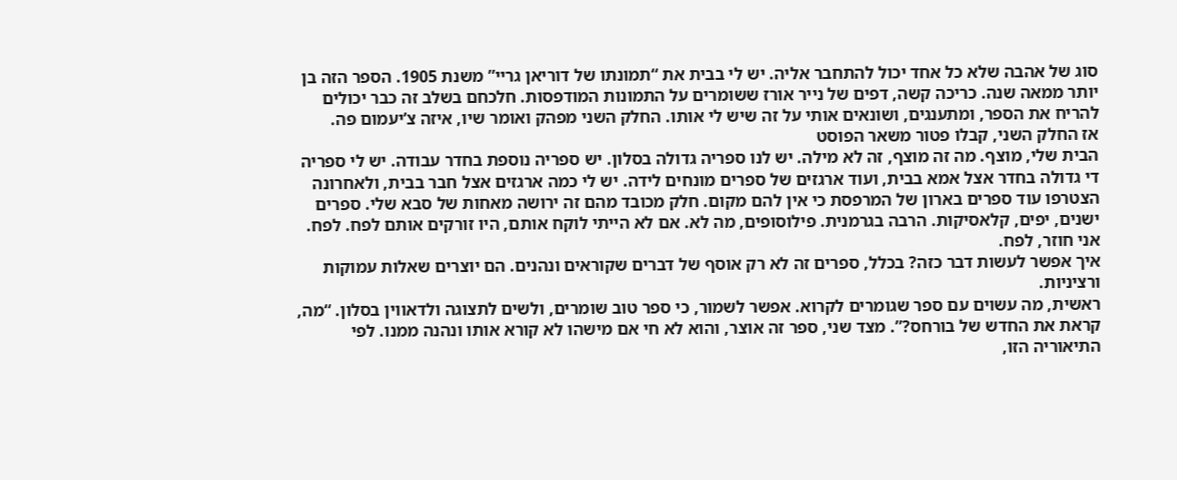סוג של אהבה שלא כל אחד יכול להתחבר אליה. יש לי בבית את “תמונתו של דוריאן גריי” משנת 1905. הספר הזה בן יותר ממאה שנה. כריכה קשה, דפים של נייר אורז ששומרים על התמונות המודפסות. חלכחם בשלב זה כבר יכולים להריח את הספר, ומתענגים, ושונאים אותי על זה שיש לי אותו. החלק השני מפהק ואומר שיו, איזה צ’יעמום פה.
אז החלק השני, קבלו פטור משאר הפוסט
הבית שלי, מוצף. מה זה מוצף, זה לא מילה. יש לנו ספריה גדולה בסלון. יש ספריה נוספת בחדר עבודה. יש לי ספריה די גדולה בחדר אצל אמא בבית, ועוד ארגזים של ספרים מונחים לידה. יש לי כמה ארגזים אצל חבר בבית, ולאחרונה הצטרפו עוד ספרים בארון של המרפסת כי אין להם מקום. חלק מכובד מהם זה ירושה מאחות של סבא שלי. ספרים ישנים, יפים, קלאסיקות. הרבה בגרמנית. פילוסופים, מה לא. אם לא הייתי לוקח אותם, היו זורקים אותם לפח. לפח. אני חוזר, לפח.
איך אפשר לעשות דבר כזה? בכלל, ספרים זה לא רק אוסף של דברים שקוראים ונהנים. הם יוצרים שאלות עמוקות ורציניות.
ראשית, מה עשוים עם ספר שגומרים לקרוא. אפשר לשמור, כי ספר טוב שומרים, ולשים לתצוגה ולדאווין בסלון. “מה, קראת את החדש של בורחס?”. מצד שני, ספר זה אוצר, והוא לא חי אם מישהו לא קורא אותו ונהנה ממנו. לפי התיאוריה הזו,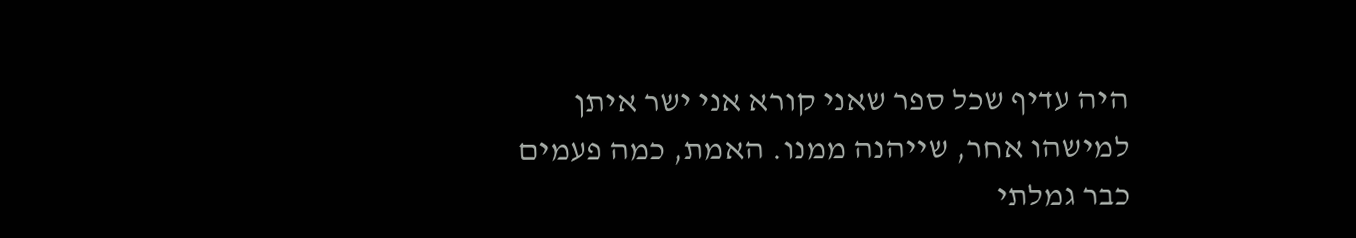היה עדיף שכל ספר שאני קורא אני ישר איתן למישהו אחר, שייהנה ממנו. האמת, כמה פעמים כבר גמלתי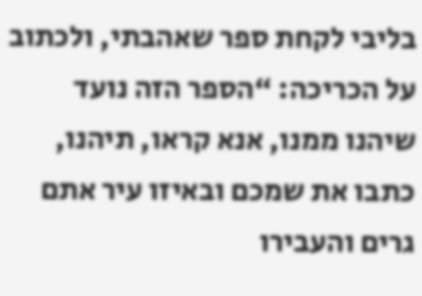בליבי לקחת ספר שאהבתי, ולכתוב על הכריכה: “הספר הזה נועד שיהנו ממנו, אנא קראו, תיהנו, כתבו את שמכם ובאיזו עיר אתם גרים והעבירו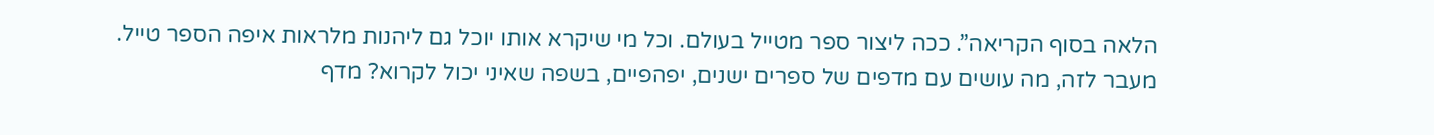הלאה בסוף הקריאה”. ככה ליצור ספר מטייל בעולם. וכל מי שיקרא אותו יוכל גם ליהנות מלראות איפה הספר טייל.
מעבר לזה, מה עושים עם מדפים של ספרים ישנים, יפהפיים, בשפה שאיני יכול לקרוא? מדף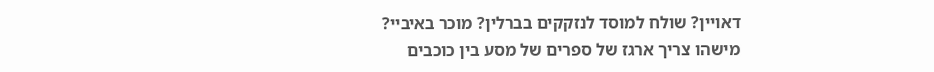דאויין? שולח למוסד לנזקקים בברלין? מוכר באיביי?
מישהו צריך ארגז של ספרים של מסע בין כוכבים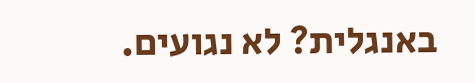באנגלית? לא נגועים.